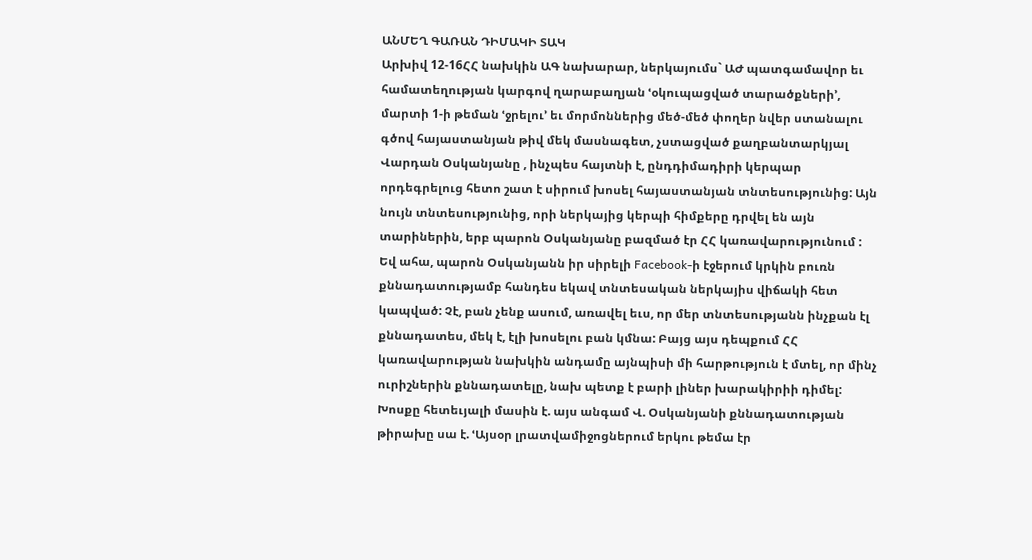ԱՆՄԵՂ ԳԱՌԱՆ ԴԻՄԱԿԻ ՏԱԿ
Արխիվ 12-16ՀՀ նախկին ԱԳ նախարար, ներկայումս` ԱԺ պատգամավոր եւ համատեղության կարգով ղարաբաղյան ՙօկուպացված տարածքների՚, մարտի 1-ի թեման ՙջրելու՚ եւ մորմոններից մեծ-մեծ փողեր նվեր ստանալու գծով հայաստանյան թիվ մեկ մասնագետ, չստացված քաղբանտարկյալ Վարդան Օսկանյանը , ինչպես հայտնի է, ընդդիմադիրի կերպար որդեգրելուց հետո շատ է սիրում խոսել հայաստանյան տնտեսությունից: Այն նույն տնտեսությունից, որի ներկայից կերպի հիմքերը դրվել են այն տարիներին, երբ պարոն Օսկանյանը բազմած էր ՀՀ կառավարությունում :
Եվ ահա, պարոն Օսկանյանն իր սիրելի Facebook-ի էջերում կրկին բուռն քննադատությամբ հանդես եկավ տնտեսական ներկայիս վիճակի հետ կապված: Չէ, բան չենք ասում, առավել եւս, որ մեր տնտեսությանն ինչքան էլ քննադատես, մեկ է, էլի խոսելու բան կմնա: Բայց այս դեպքում ՀՀ կառավարության նախկին անդամը այնպիսի մի հարթություն է մտել, որ մինչ ուրիշներին քննադատելը, նախ պետք է բարի լիներ խարակիրիի դիմել:
Խոսքը հետեւյալի մասին է. այս անգամ Վ. Օսկանյանի քննադատության թիրախը սա է. ՙԱյսօր լրատվամիջոցներում երկու թեմա էր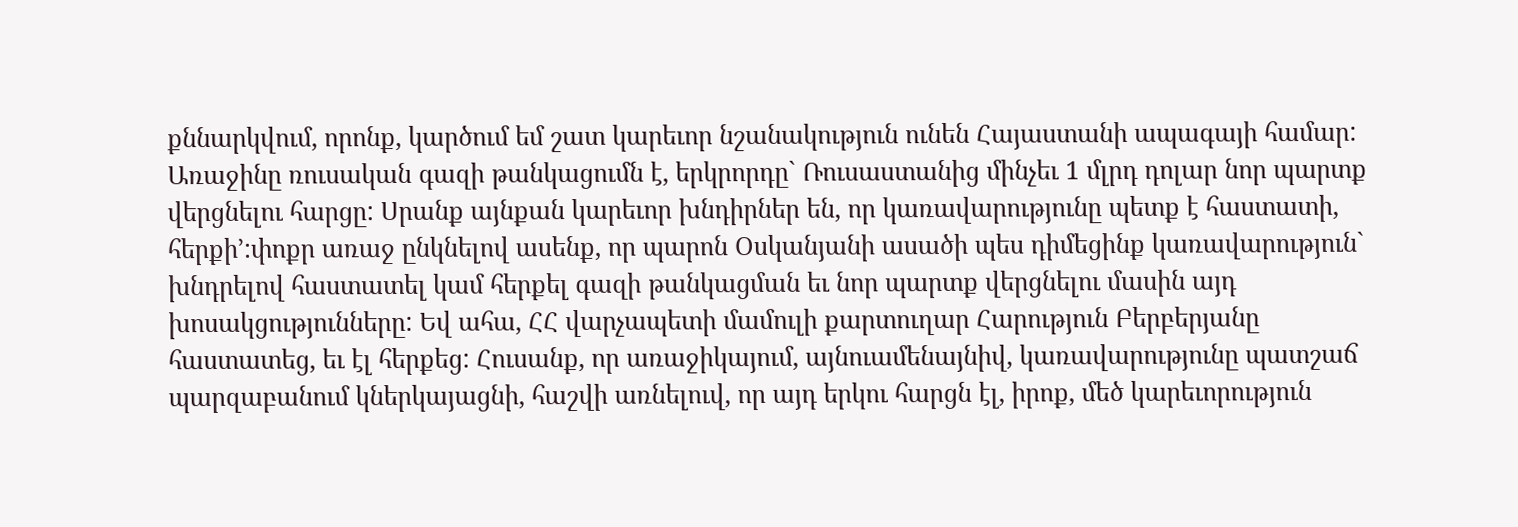քննարկվում, որոնք, կարծում եմ շատ կարեւոր նշանակություն ունեն Հայաստանի ապագայի համար: Առաջինը ռուսական գազի թանկացումն է, երկրորդը` Ռուսաստանից մինչեւ 1 մլրդ դոլար նոր պարտք վերցնելու հարցը: Սրանք այնքան կարեւոր խնդիրներ են, որ կառավարությունը պետք է հաստատի, հերքի՚:փոքր առաջ ընկնելով ասենք, որ պարոն Օսկանյանի ասածի պես դիմեցինք կառավարություն` խնդրելով հաստատել կամ հերքել գազի թանկացման եւ նոր պարտք վերցնելու մասին այդ խոսակցությունները: Եվ ահա, ՀՀ վարչապետի մամուլի քարտուղար Հարություն Բերբերյանը հաստատեց, եւ էլ հերքեց: Հուսանք, որ առաջիկայում, այնուամենայնիվ, կառավարությունը պատշաճ պարզաբանում կներկայացնի, հաշվի առնելուվ, որ այդ երկու հարցն էլ, իրոք, մեծ կարեւորություն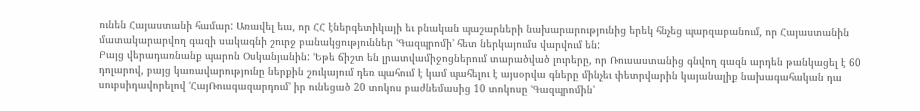ունեն Հայաստանի համար: Առավել եւս, որ ՀՀ էներգետիկայի եւ բնական պաշարների նախարարությունից երեկ հնչեց պարզաբանում, որ Հայաստանին մատակարարվող գազի սակագնի շուրջ բանակցություններ ՙԳազպրոմի՚ հետ ներկայումս վարվում են:
Բայց վերադառնանք պարոն Օսկանյանին: ՙԵթե ճիշտ են լրատվամիջոցներում տարածված լուրերը, որ Ռուսաստանից գնվող գազն արդեն թանկացել է 60 դոլարով, բայց կառավարությունը ներքին շուկայում դեռ պահում է կամ պահելու է այսօրվա գները մինչեւ փետրվարին կայանալիք նախագահական դա սուբսիդավորելով ՙՀայՌուսգազարդում՚ իր ունեցած 20 տոկոս բաժնեմասից 10 տոկոսը ՙԳազպրոմին՚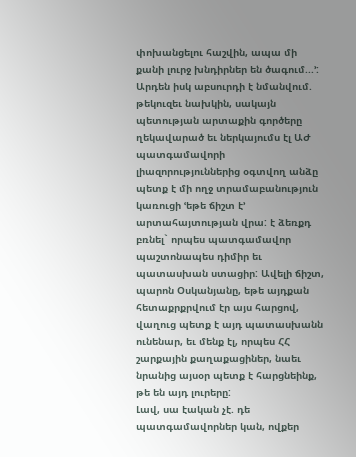փոխանցելու հաշվին, ապա մի քանի լուրջ խնդիրներ են ծագում...՚: Արդեն իսկ աբսուրդի է նմանվում. թեկուզեւ նախկին, սակայն պետության արտաքին գործերը ղեկավարած եւ ներկայումս էլ ԱԺ պատգամավորի լիազորություններից օգտվող անձը պետք է մի ողջ տրամաբանություն կառուցի ՙեթե ճիշտ է՚ արտահայտության վրա: է ձեռքդ բռնել` որպես պատգամավոր պաշտոնապես դիմիր եւ պատասխան ստացիր: Ավելի ճիշտ, պարոն Օսկանյանը, եթե այդքան հետաքրքրվում էր այս հարցով, վաղուց պետք է այդ պատասխանն ունենար, եւ մենք էլ, որպես ՀՀ շարքային քաղաքացիներ, նաեւ նրանից այսօր պետք է հարցնեինք, թե են այդ լուրերը:
Լավ, սա էական չէ. դե պատգամավորներ կան, ովքեր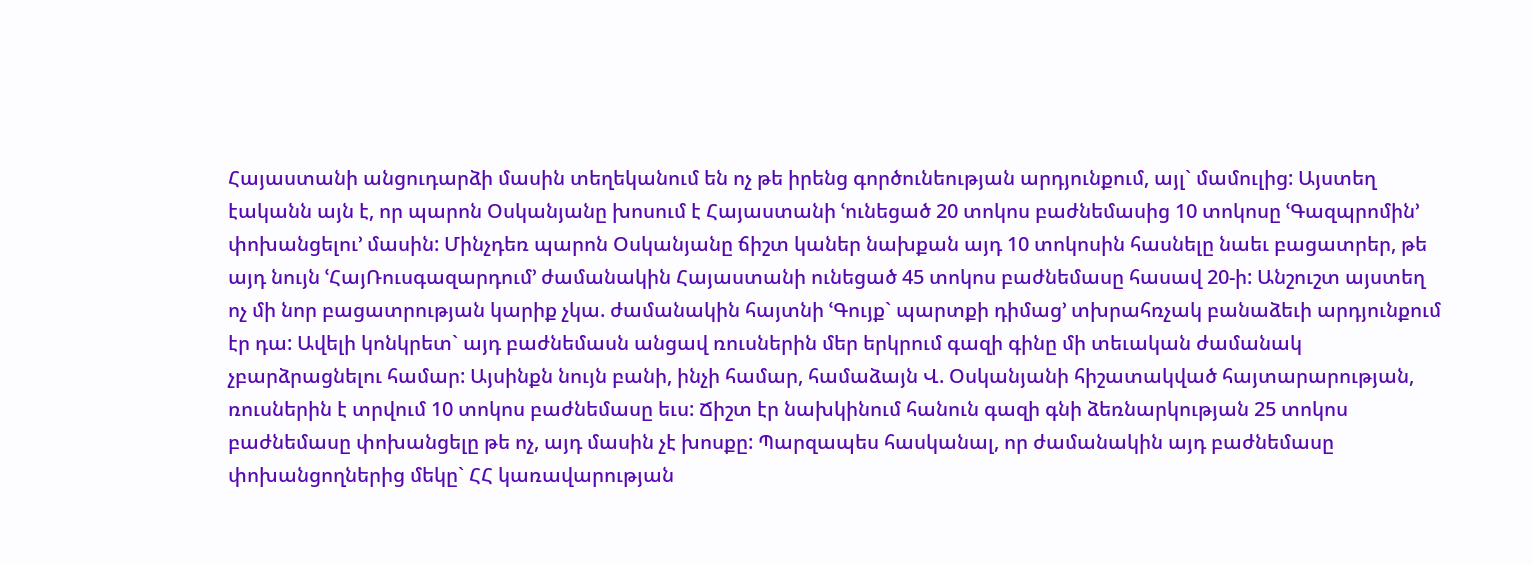Հայաստանի անցուդարձի մասին տեղեկանում են ոչ թե իրենց գործունեության արդյունքում, այլ` մամուլից: Այստեղ էականն այն է, որ պարոն Օսկանյանը խոսում է Հայաստանի ՙունեցած 20 տոկոս բաժնեմասից 10 տոկոսը ՙԳազպրոմին՚ փոխանցելու՚ մասին: Մինչդեռ պարոն Օսկանյանը ճիշտ կաներ նախքան այդ 10 տոկոսին հասնելը նաեւ բացատրեր, թե այդ նույն ՙՀայՌուսգազարդում՚ ժամանակին Հայաստանի ունեցած 45 տոկոս բաժնեմասը հասավ 20-ի: Անշուշտ այստեղ ոչ մի նոր բացատրության կարիք չկա. ժամանակին հայտնի ՙԳույք` պարտքի դիմաց՚ տխրահռչակ բանաձեւի արդյունքում էր դա: Ավելի կոնկրետ` այդ բաժնեմասն անցավ ռուսներին մեր երկրում գազի գինը մի տեւական ժամանակ չբարձրացնելու համար: Այսինքն նույն բանի, ինչի համար, համաձայն Վ. Օսկանյանի հիշատակված հայտարարության, ռուսներին է տրվում 10 տոկոս բաժնեմասը եւս: Ճիշտ էր նախկինում հանուն գազի գնի ձեռնարկության 25 տոկոս բաժնեմասը փոխանցելը թե ոչ, այդ մասին չէ խոսքը: Պարզապես հասկանալ, որ ժամանակին այդ բաժնեմասը փոխանցողներից մեկը` ՀՀ կառավարության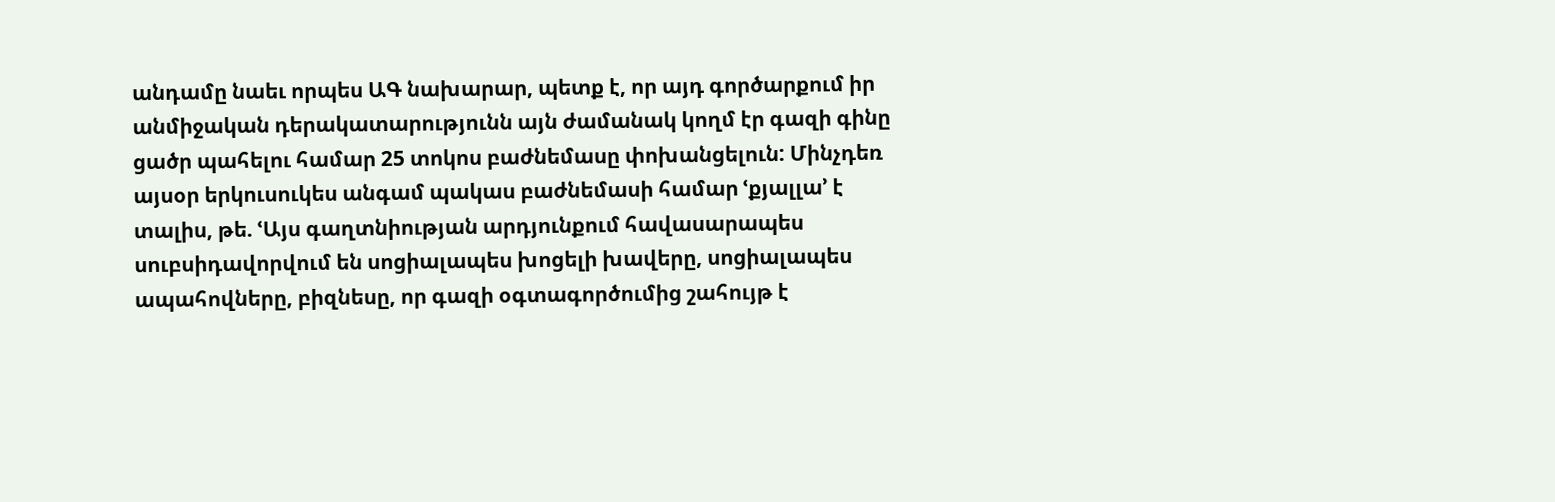անդամը նաեւ որպես ԱԳ նախարար, պետք է, որ այդ գործարքում իր անմիջական դերակատարությունն այն ժամանակ կողմ էր գազի գինը ցածր պահելու համար 25 տոկոս բաժնեմասը փոխանցելուն: Մինչդեռ այսօր երկուսուկես անգամ պակաս բաժնեմասի համար ՙքյալլա՚ է տալիս, թե. ՙԱյս գաղտնիության արդյունքում հավասարապես սուբսիդավորվում են սոցիալապես խոցելի խավերը, սոցիալապես ապահովները, բիզնեսը, որ գազի օգտագործումից շահույթ է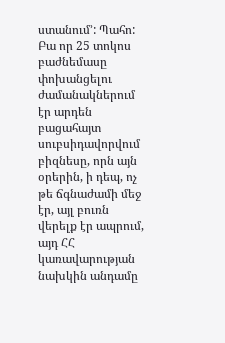ստանում՚: Պահո: Բա որ 25 տոկոս բաժնեմասը փոխանցելու ժամանակներում էր արդեն բացահայտ սուբսիդավորվում բիզնեսը, որն այն օրերին, ի դեպ, ոչ թե ճգնաժամի մեջ էր, այլ բուռն վերելք էր ապրում, այդ ՀՀ կառավարության նախկին անդամը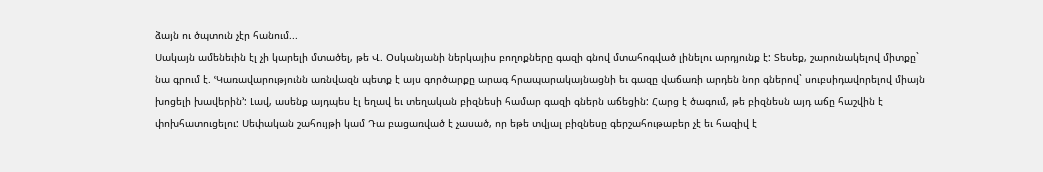ձայն ու ծպտուն չէր հանում...
Սակայն ամենեւին էլ չի կարելի մտածել, թե Վ. Օսկանյանի ներկայիս բողոքները գազի գնով մտահոգված լինելու արդյունք է: Տեսեք, շարունակելով միտքը` նա գրում է. ՙԿառավարությունն առնվազն պետք է այս գործարքը արագ հրապարակայնացնի եւ գազը վաճառի արդեն նոր գներով` սուբսիդավորելով միայն խոցելի խավերին՚: Լավ, ասենք այդպես էլ եղավ եւ տեղական բիզնեսի համար գազի գներն աճեցին: Հարց է ծագում, թե բիզնեսն այդ աճը հաշվին է փոխհատուցելու: Սեփական շահույթի կամ Դա բացառված է չասած, որ եթե տվյալ բիզնեսը գերշահութաբեր չէ եւ հազիվ է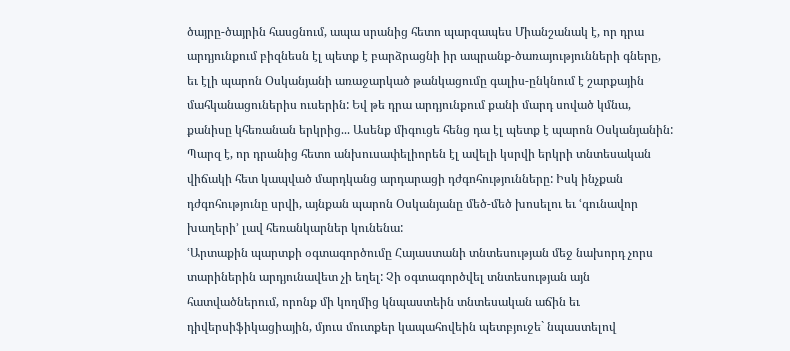ծայրը-ծայրին հասցնում, ապա սրանից հետո պարզապես Միանշանակ է, որ դրա արդյունքում բիզնեսն էլ պետք է բարձրացնի իր ապրանք-ծառայությունների գները, եւ էլի պարոն Օսկանյանի առաջարկած թանկացումը գալիս-ընկնում է շարքային մահկանացուներիս ուսերին: Եվ թե դրա արդյունքում քանի մարդ սոված կմնա, քանիսը կհեռանան երկրից... Ասենք միգուցե հենց դա էլ պետք է պարոն Օսկանյանին: Պարզ է, որ դրանից հետո անխուսափելիորեն էլ ավելի կսրվի երկրի տնտեսական վիճակի հետ կապված մարդկանց արդարացի դժգոհությունները: Իսկ ինչքան դժգոհությունը սրվի, այնքան պարոն Օսկանյանը մեծ-մեծ խոսելու եւ ՙգունավոր խաղերի՚ լավ հեռանկարներ կունենա:
ՙԱրտաքին պարտքի օգտագործումը Հայաստանի տնտեսության մեջ նախորդ չորս տարիներին արդյունավետ չի եղել: Չի օգտագործվել տնտեսության այն հատվածներում, որոնք մի կողմից կնպաստեին տնտեսական աճին եւ դիվերսիֆիկացիային, մյուս մուտքեր կապահովեին պետբյուջե` նպաստելով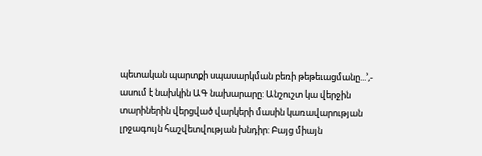պետական պարտքի սպասարկման բեռի թեթեւացմանը...՚,- ասում է նախկին ԱԳ նախարարը: Անշուշտ կա վերջին տարիներին վերցված վարկերի մասին կառավարության լրջագույն հաշվետվության խնդիր: Բայց միայն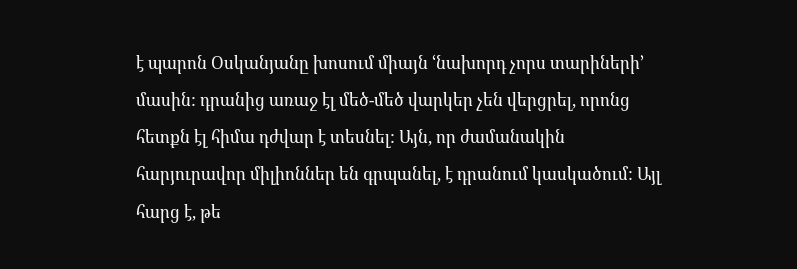է պարոն Օսկանյանը խոսում միայն ՙնախորդ չորս տարիների՚ մասին: դրանից առաջ էլ մեծ-մեծ վարկեր չեն վերցրել, որոնց հետքն էլ հիմա դժվար է տեսնել: Այն, որ ժամանակին հարյուրավոր միլիոններ են գրպանել, է դրանում կասկածում: Այլ հարց է, թե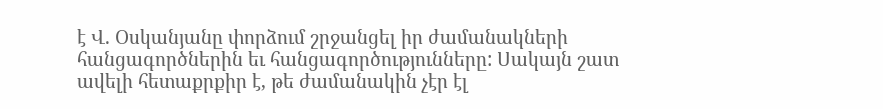է Վ. Օսկանյանը փորձում շրջանցել իր ժամանակների հանցագործներին եւ հանցագործությունները: Սակայն շատ ավելի հետաքրքիր է, թե ժամանակին չէր էլ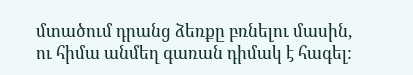մտածում դրանց ձեռքը բռնելու մասին, ու հիմա անմեղ գառան դիմակ է հագել: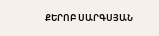ՔԵՐՈԲ ՍԱՐԳՍՅԱՆ